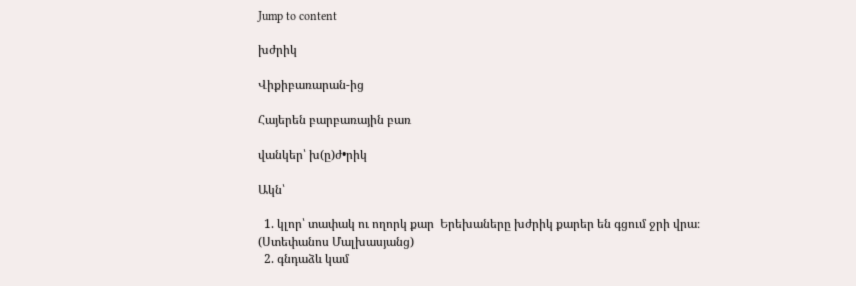Jump to content

խժրիկ

Վիքիբառարան-ից

Հայերեն բարբառային բառ

վանկեր՝ խ(ը)ժ•րիկ

Ակն՝

  1. կլոր՝ տափակ ու ողորկ քար  Երեխաները խժրիկ քարեր են գցում ջրի վրա։ (Ստեփանոս Մալխասյանց)
  2. գնդաձև կամ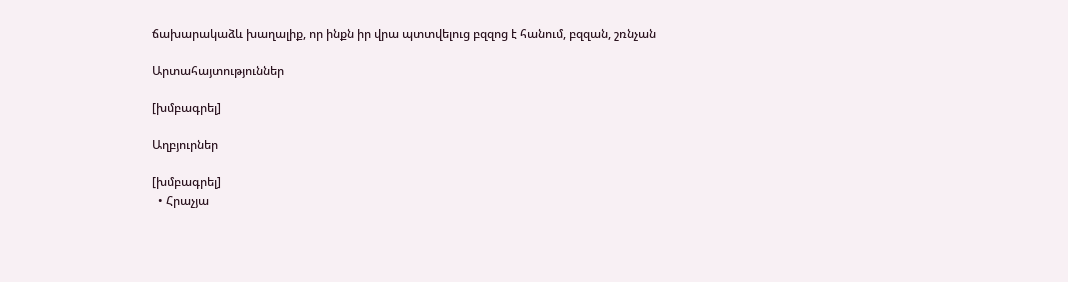ճախարակաձև խաղալիք, որ ինքն իր վրա պտտվելուց բզզոց է հանում, բզզան, շռնչան

Արտահայտություններ

[խմբագրել]

Աղբյուրներ

[խմբագրել]
  • Հրաչյա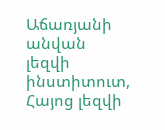Աճառյանի անվան լեզվի ինստիտուտ, Հայոց լեզվի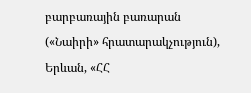բարբառային բառարան («Նաիրի» հրատարակչություն), Երևան, «ՀՀ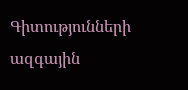Գիտությունների ազգային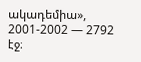ակադեմիա», 2001-2002 — 2792 էջ։